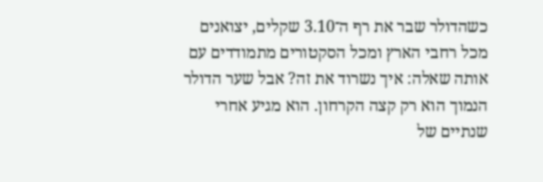כשהדולר שבר את רף ה־3.10 שקלים, יצואנים מכל רחבי הארץ ומכל הסקטורים מתמודדים עם אותה שאלה: איך נשרוד את זה? אבל שער הדולר הנמוך הוא רק קצה הקרחון. הוא מגיע אחרי שנתיים של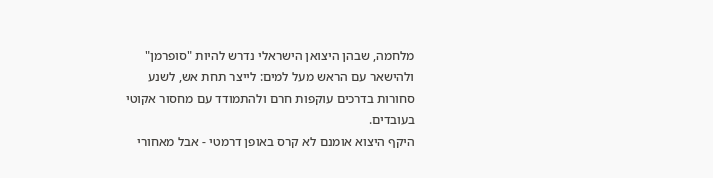מלחמה, שבהן היצואן הישראלי נדרש להיות "סופרמן" ולהישאר עם הראש מעל למים: לייצר תחת אש, לשנע סחורות בדרכים עוקפות חרם ולהתמודד עם מחסור אקוטי בעובדים.
היקף היצוא אומנם לא קרס באופן דרמטי - אבל מאחורי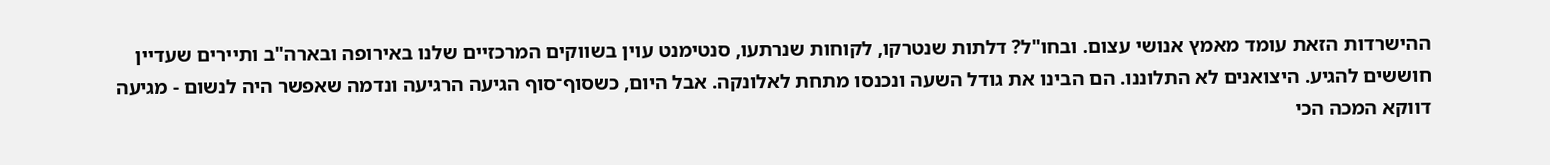ההישרדות הזאת עומד מאמץ אנושי עצום. ובחו"ל? דלתות שנטרקו, לקוחות שנרתעו, סנטימנט עוין בשווקים המרכזיים שלנו באירופה ובארה"ב ותיירים שעדיין חוששים להגיע. היצואנים לא התלוננו. הם הבינו את גודל השעה ונכנסו מתחת לאלונקה. אבל היום, כשסוף־סוף הגיעה הרגיעה ונדמה שאפשר היה לנשום - מגיעה דווקא המכה הכי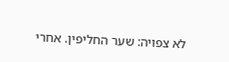לא צפויה: שער החליפין. אחרי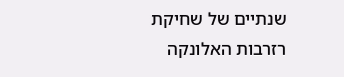שנתיים של שחיקת רזרבות האלונקה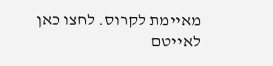מאיימת לקרוס. לחצו כאן לאייטם